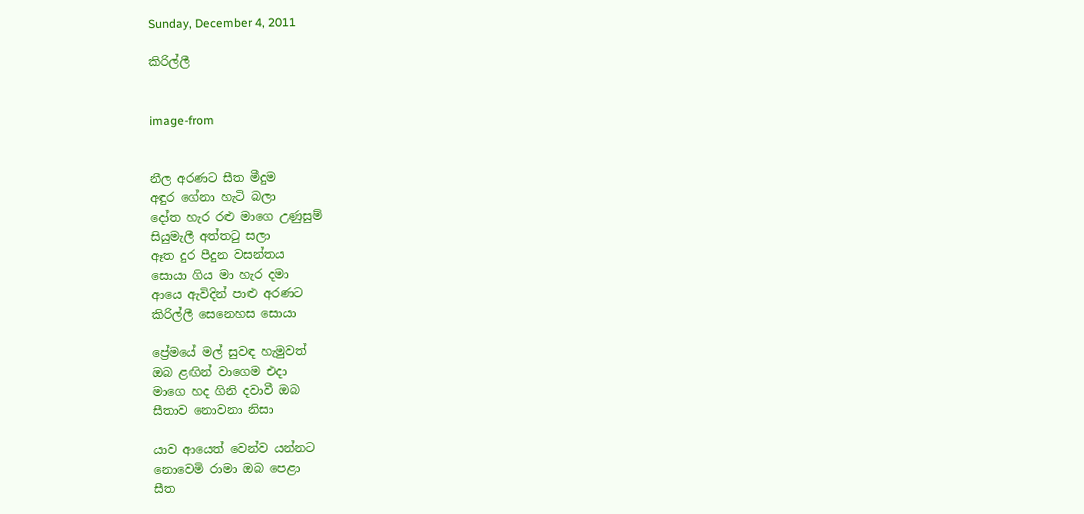Sunday, December 4, 2011

කිරිල්ලී


image-from


නීල අරණට සීත මීදුම
අඳුර ගේනා හැටි බලා
දෝත හැර රළු මාගෙ උණුසුම්
සියුමැලී අත්තටු සලා
ඈත දුර පීදුන වසන්තය
සොයා ගිය මා හැර දමා
ආයෙ ඇවිදින් පාළු අරණට
කිරිල්ලී සෙනෙහස සොයා

ප්‍රේමයේ මල් සුවඳ හැමුවත්
ඔබ ළඟින් වාගෙම එදා
මාගෙ හද ගිනි දවාවී ඔබ
සීතාව නොවනා නිසා

යාව ආයෙත් වෙන්ව යන්නට
නොවෙමි රාමා ඔබ පෙළා
සීත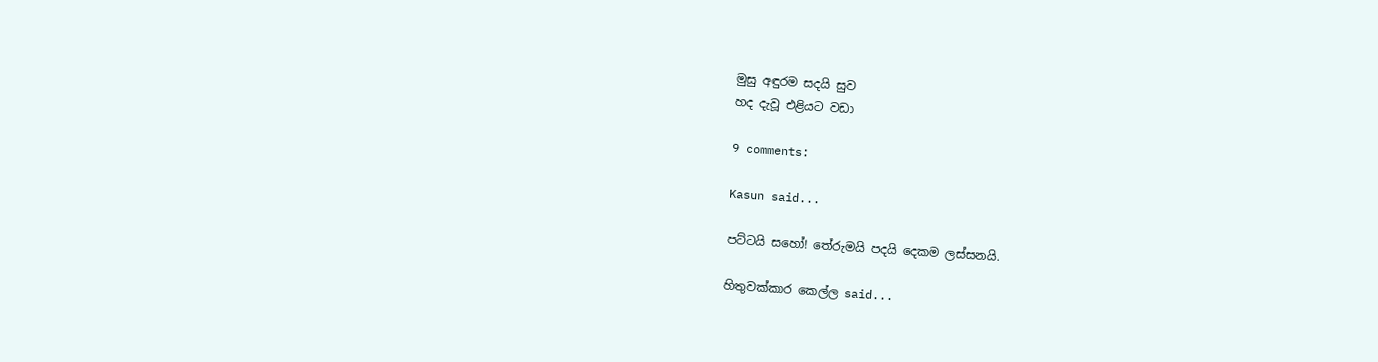මුසු අඳුරම සදයි සුව
හද දැවූ එළියට වඩා

9 comments:

Kasun said...

පට්ටයි සහෝ! තේරුමයි පදයි දෙකම ලස්සනයි.

හිතුවක්කාර කෙල්ල said...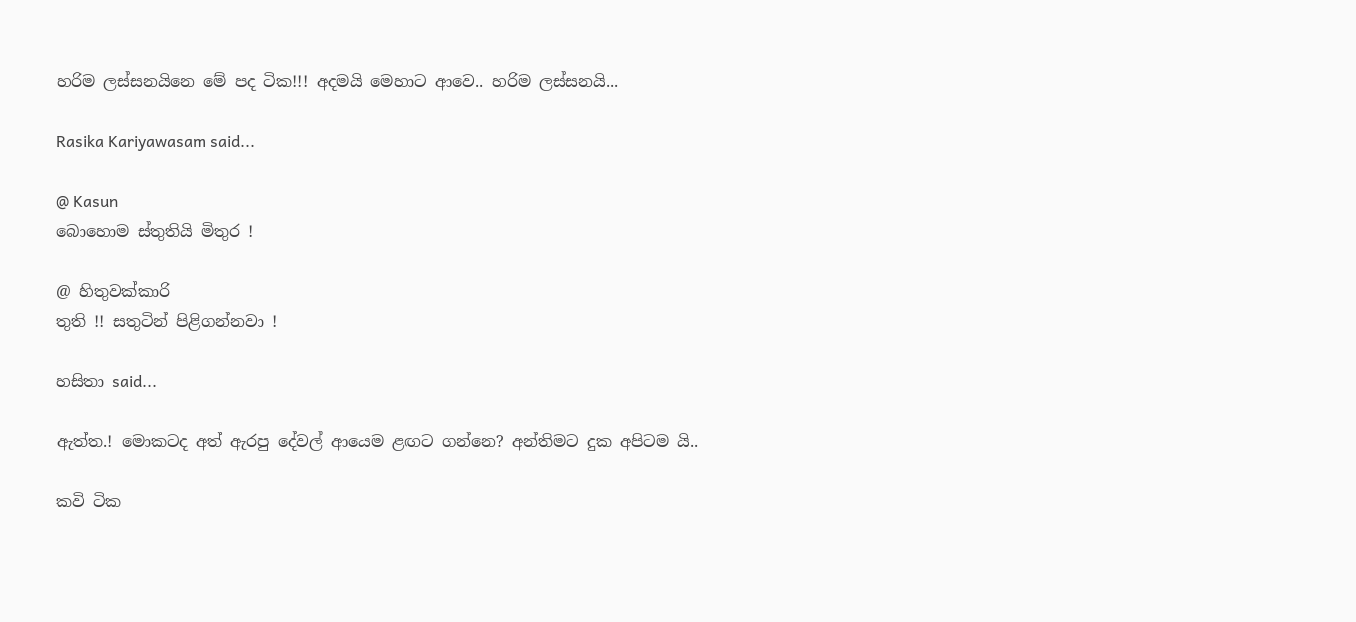හරිම ලස්සනයිනෙ මේ පද ටික!!! අදමයි මෙහාට ආවෙ.. හරිම ලස්සනයි...

Rasika Kariyawasam said...

@ Kasun
බොහොම ස්තුතියි මිතුර !

@ හිතුවක්කාරි
තුති !! සතුටින් පිළිගන්නවා !

හසිතා said...

ඇත්ත.! මොකටද අත් ඇරපු දේවල් ආයෙම ළඟට ගන්නෙ? අන්තිමට දුක අපිටම යි..

කවි ටික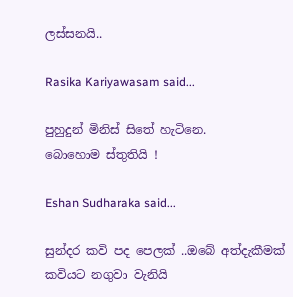ලස්සනයි..

Rasika Kariyawasam said...

පුහුදුන් මිනිස් සිතේ හැටිනෙ.
බොහොම ස්තුතියි !

Eshan Sudharaka said...

සුන්දර කවි පද පෙලක් ..ඔබේ අත්දැකීමක් කවියට නගුවා වැනියි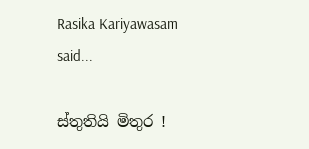Rasika Kariyawasam said...

ස්තුතියි මිතුර !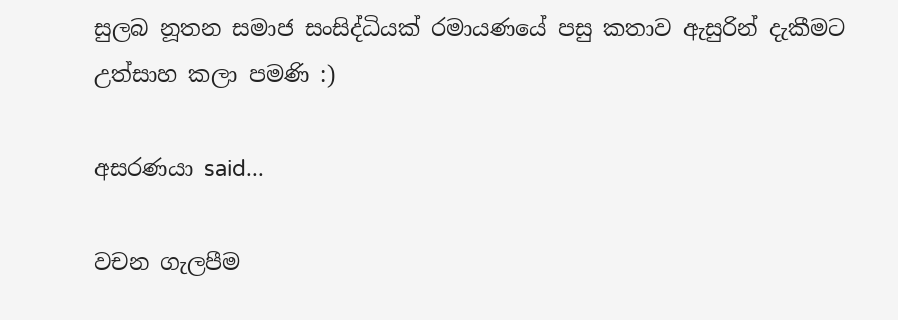සුලබ නූතන සමාජ සංසිද්ධියක් රමායණයේ පසු කතාව ඇසුරින් දැකීමට උත්සාහ කලා පමණි :)

අසරණයා said...

වචන ගැලපීම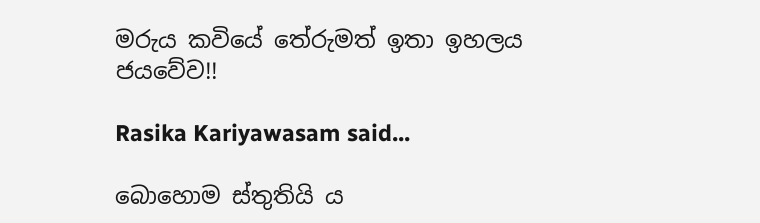මරුය කවියේ තේරුමත් ඉතා ඉහලය ජයවේව!!

Rasika Kariyawasam said...

බොහොම ස්තුතියි ය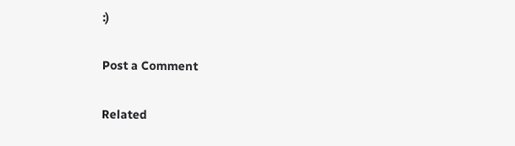:)

Post a Comment

Related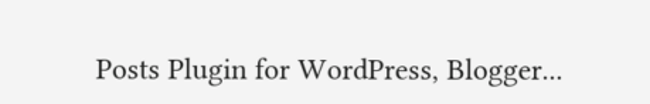Posts Plugin for WordPress, Blogger...